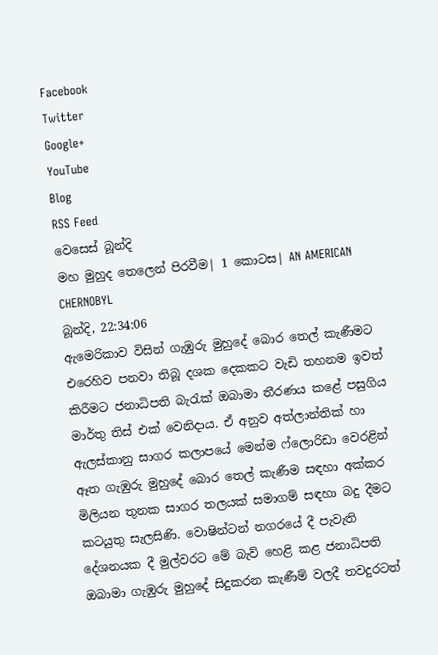Facebook
Twitter
Google+
YouTube
Blog
RSS Feed
වෙසෙස් බූන්දි
මහ මුහුද තෙලෙන් පිරවීම| 1 කොටස| AN AMERICAN CHERNOBYL
බූන්දි, 22:34:06
ඇමෙරිකාව විසින් ගැඹුරු මුහුදේ බොර තෙල් කැණීමට එරෙහිව පනවා තිබූ දශක දෙකකට වැඩි තහනම ඉවත් කිරීමට ජනාධිපති බැරැක් ඔබාමා තීරණය කළේ පසුගිය මාර්තු තිස් එක් වෙනිදාය. ඒ අනුව අත්ලාන්තික් හා ඇලස්කානු සාගර කලාපයේ මෙන්ම ෆ්ලොරිඩා වෙරළින් ඈත ගැඹුරු මුහුදේ බොර තෙල් කැණීම සඳහා අක්කර මිලියන තුනක සාගර තලයක් සමාගම් සඳහා බදු දීමට කටයුතු සැලසිණි. වොෂින්ටන් නගරයේ දී පැවැති දේශනයක දී මුල්වරට මේ බැව් හෙළි කළ ජනාධිපති ඔබාමා ගැඹුරු මුහුදේ සිදුකරන කැණීම් වලදී තවදුරටත්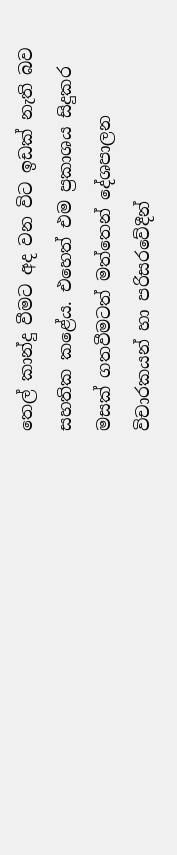තෙල් කාන්දු වීමට අද වන විට ඉඩක් නැති බව සහතික කළේය. එහෙත් එම ප්‍රකාශය සිදුකර මසක් ගතවීමටත් මත්තෙන් දේශපාලන විචාරකයන් හා පරිසරවේදීන්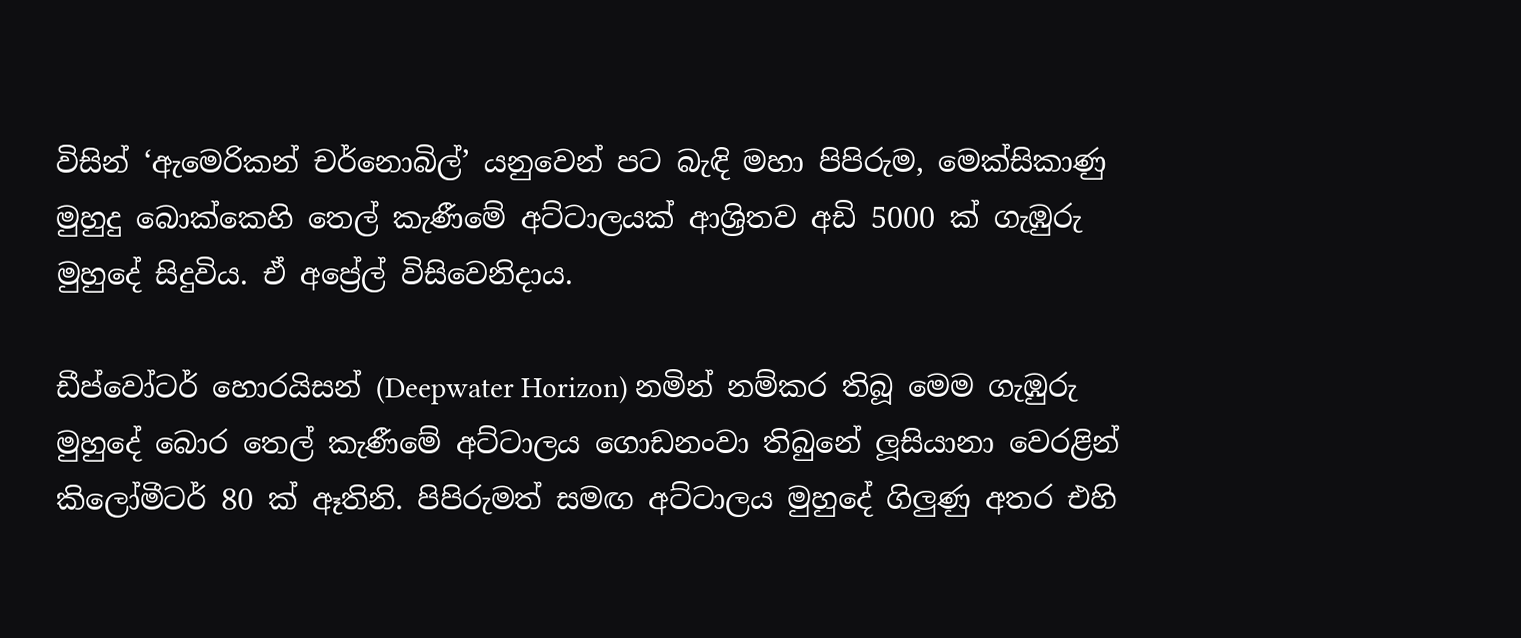විසින් ‘ඇමෙරිකන් චර්නොබිල්’ යනුවෙන් පට බැඳි මහා පිපිරුම, මෙක්සිකාණු මුහුදු බොක්කෙහි තෙල් කැණීමේ අට්ටාලයක් ආශ්‍රිතව අඩි 5000 ක් ගැඹුරු මුහුදේ සිදුවිය. ඒ අප්‍රේල් විසිවෙනිදාය.

ඩීප්වෝටර් හොරයිසන් (Deepwater Horizon) නමින් නම්කර තිබූ මෙම ගැඹුරු මුහුදේ බොර තෙල් කැණීමේ අට්ටාලය ගොඩනංවා තිබුනේ ලූසියානා වෙරළින් කිලෝමීටර් 80 ක් ඈතිනි. පිපිරුමත් සමඟ අට්ටාලය මුහුදේ ගිලුණු අතර එහි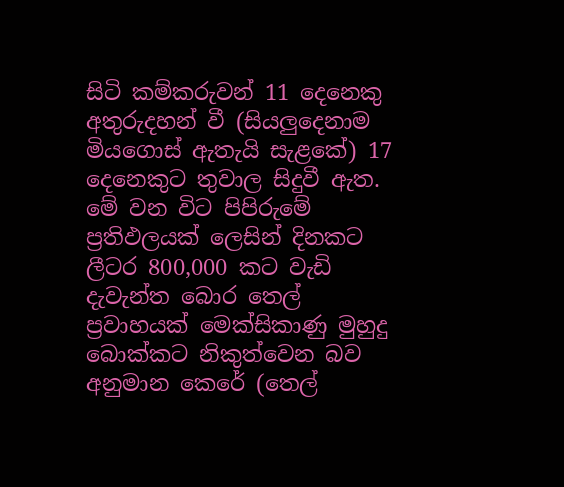සිටි කම්කරුවන් 11 දෙනෙකු අතුරුදහන් වී (සියලුදෙනාම මියගොස් ඇතැයි සැළකේ) 17 දෙනෙකුට තුවාල සිදුවී ඇත. මේ වන විට පිපිරුමේ ප්‍රතිඵලයක් ලෙසින් දිනකට ලීටර 800,000 කට වැඩි දැවැන්ත බොර තෙල් ප්‍රවාහයක් මෙක්සිකාණු මුහුදු බොක්කට නිකුත්වෙන බව අනුමාන කෙරේ (තෙල්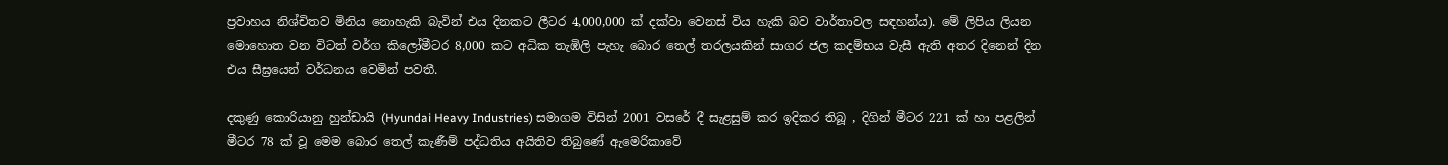ප්‍රවාහය නිශ්චිතව මිනිය නොහැකි බැවින් එය දිනකට ලීටර 4,000,000 ක් දක්වා වෙනස් විය හැකි බව වාර්තාවල සඳහන්ය). මේ ලිපිය ලියන මොහොත වන විටත් වර්ග කිලෝමීටර 8,000 කට අධික තැඹිලි පැහැ බොර තෙල් තරලයකින් සාගර ජල කදම්භය වැසී ඇති අතර දිනෙන් දින එය සීඝ්‍රයෙන් වර්ධනය වෙමින් පවතී.

දකුණු කොරියානු හුන්ඩායි (Hyundai Heavy Industries) සමාගම විසින් 2001 වසරේ දී සැළසුම් කර ඉදිකර තිබූ , දිගින් මීටර 221 ක් හා පළලින් මීටර 78 ක් වූ මෙම ‍බොර තෙල් කැණීම් පද්ධතිය අයිතිව තිබුණේ ඇමෙරිකාවේ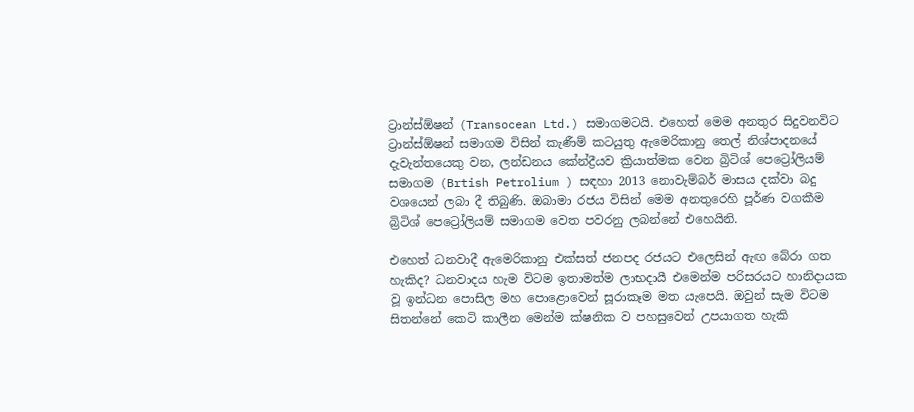ට්‍රාන්ස්ඕෂන් (Transocean Ltd.) සමාගමටයි. එහෙත් මෙම අනතුර සිදුවනවිට ට්‍රාන්ස්ඕෂන් සමාගම විසින් කැණීම් කටයුතු ඇමෙරිකානු තෙල් නිශ්පාදනයේ දැවැන්තයෙකු වන, ලන්ඩනය කේන්ද්‍රීයව ක්‍රියාත්මක වෙන බ්‍රිටිශ් පෙට්‍රෝලියම් සමාගම (Brtish Petrolium ) සඳහා 2013 නොවැම්බර් මාසය දක්වා බදු වශයෙන් ලබා දී තිබුණි. ඔබාමා රජය විසින් මෙම අනතුරෙහි පූර්ණ වගකීම බ්‍රිටිශ් පෙට්‍රෝලියම් සමාගම ‍වෙත පවරනු ලබන්නේ එහෙයිනි.

එහෙත් ධනවාදී ඇමෙරිකානු එක්සත් ජනපද රජයට එලෙසින් ඇඟ බේරා ගත හැකිද? ධනවාදය හැම විටම ඉතාමත්ම ලාභදායී එමෙන්ම පරිසරයට හානිදායක වූ ඉන්ධන පොසිල මහ පොළොවෙන් සූරාකෑම මත යැපෙයි. ඔවුන් සැම විටම සිතන්නේ කෙටි කාලීන මෙන්ම ක්ෂනික ව පහසුවෙන් උපයාගත හැකි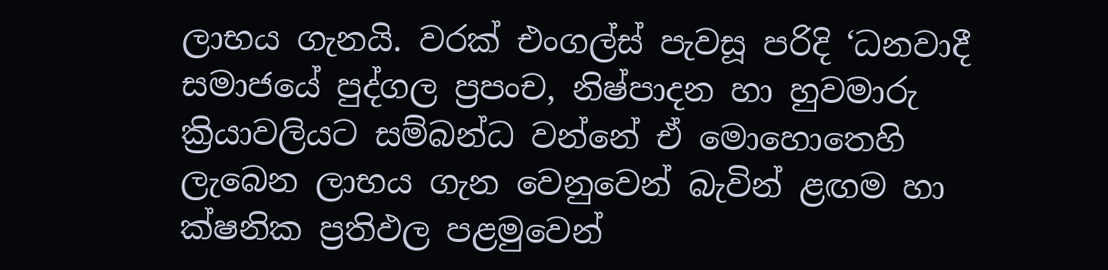ලාභය ගැනයි. වරක් එංගල්ස් පැවසූ පරිදි ‘ධනවාදී සමාජයේ පුද්ගල ප්‍රපංච, නිෂ්පාදන හා හුවමාරු ක්‍රියාවලියට සම්බන්ධ වන්නේ ඒ මොහොතෙහි ලැබෙන ලාභය ගැන වෙනුවෙන් බැවින් ළඟම හා ක්ෂනික ප්‍රතිඵල පළමුවෙන්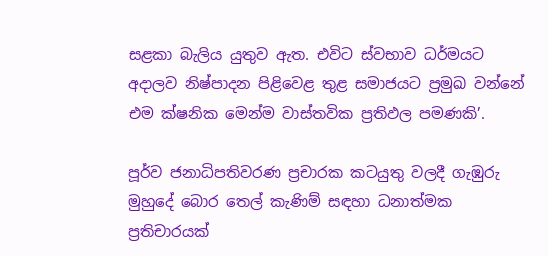සළකා බැලිය යුතුව ඇත. එවිට ස්වභාව ධර්මයට අදාලව නිෂ්පාදන පිළිවෙළ තුළ සමාජයට ප්‍රමුඛ වන්නේ එම ක්ෂනික මෙන්ම වාස්තවික ප්‍රතිඵල පමණකි’.

පූර්ව ජනාධිපතිවරණ ප්‍රචාරක කටයුතු වලදී ගැඹුරු මුහුදේ බොර තෙල් කැණිම් සඳහා ධනාත්මක ප්‍රතිචාරයක්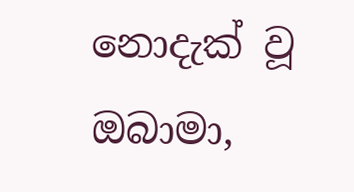නොදැක් වූ ඔබාමා,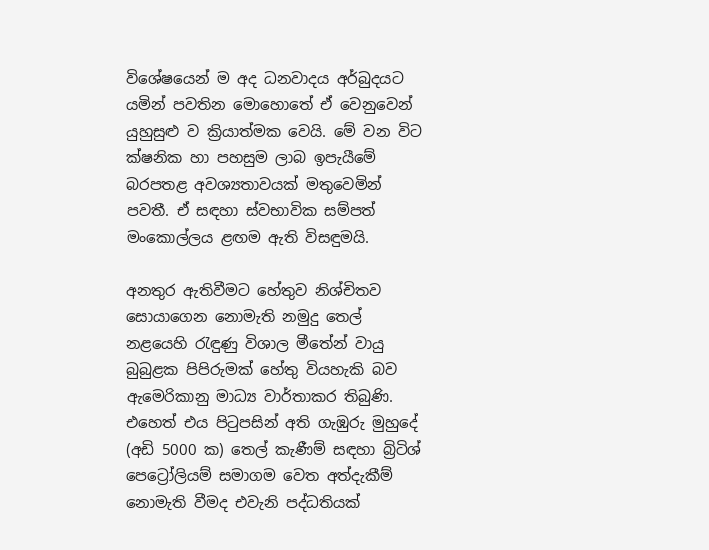විශේෂයෙන් ම අද ධනවාදය අර්බුදයට යමින් පවතින මොහොතේ ඒ වෙනුවෙන් යුහුසුළු ව ක්‍රියාත්මක වෙයි. මේ වන විට ක්ෂනික හා පහසුම ලාබ ඉපැයීමේ බරපතළ අවශ්‍යතාවයක් මතුවෙමින් පවතී. ඒ සඳහා ස්වභාවික සම්පත් මංකොල්ලය ළඟම ඇති විසඳුමයි.

අනතුර ඇතිවීමට හේතුව නිශ්චිතව සොයාගෙන නොමැති නමුදු තෙල් නළයෙහි රැඳුණු විශාල මීතේන් වායු බුබුළක පිපිරුමක් හේතු වියහැකි බව ඇමෙරිකානු මාධ්‍ය වාර්තාකර තිබුණි. එහෙත් එය පිටුපසින් අති ගැඹුරු මුහුදේ (අඩි 5000 ක) තෙල් කැණීම් සඳහා බ්‍රිටිශ් පෙට්‍රෝලියම් සමාගම වෙත අත්දැකීම් නොමැති වීමද එවැනි පද්ධතියක්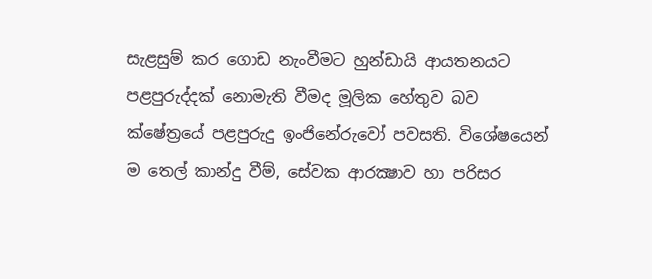සැළසුම් කර ගොඩ නැංවීමට හුන්ඩායි ආයතනයට පළපුරුද්දක් නොමැති වීමද මූලික හේතුව බව ක්ෂේත්‍රයේ පළපුරුදු ඉංජිනේරුවෝ පවසති. වි‍ශේෂයෙන් ම තෙල් කාන්දු වීම්, සේවක ආරක්‍ෂාව හා පරිසර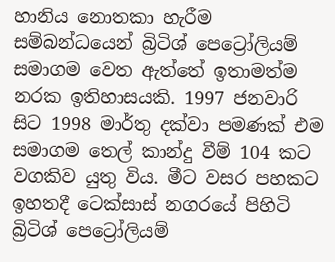හානිය නොතකා හැරීම සම්බන්ධයෙන් බ්‍රිටිශ් පෙට්‍රෝලියම් සමාගම වෙත ඇත්තේ ඉතාමත්ම නරක ඉතිහාසයකි. 1997 ජනවාරි සිට 1998 මාර්තු දක්වා පමණක් එම සමාගම තෙල් කාන්දු වීම් 104 කට වගකිව යුතු විය. මීට වසර පහකට ඉහතදී ටෙක්සාස් නගරයේ පිහිටි බ්‍රිටිශ් පෙට්‍රෝලියම්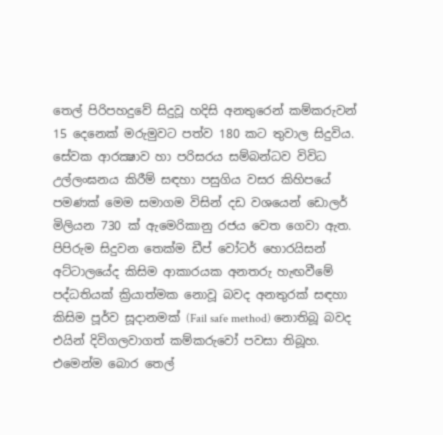තෙල් පිරිපහදුවේ සිදුවූ හදිසි අනතුරෙන් කම්කරුවන් 15 දෙනෙක් මරුමුවට පත්ව 180 කට තුවාල සිදුවිය. සේවක ආරක්‍ෂාව හා පරිසරය සම්බන්ධව විවිධ උල්ලංඝනය කිරීම් සඳහා පසුගිය වසර කිහිපයේ පමණක් මෙම සමාගම විසින් දඩ වශයෙන් ඩොලර් මිලියන 730 ක් ඇමෙරිකානු රජය වෙත ගෙවා ඇත. පිපිරුම සිදුවන තෙක්ම ඩීප් වෝටර් හොරයිසන් අට්ටාලයේද කිසිම ආකාරයක අනතරු හැඟවීමේ පද්ධතියක් ක්‍රියාත්මක නොවූ බවද අනතුරක් සඳහා කිසිම පූර්ව සූදානමක් (Fail safe method) නොතිබූ බවද එයින් දිවිගලවාගත් කම්කරුවෝ පවසා තිබූහ. එමෙන්ම බොර තෙල්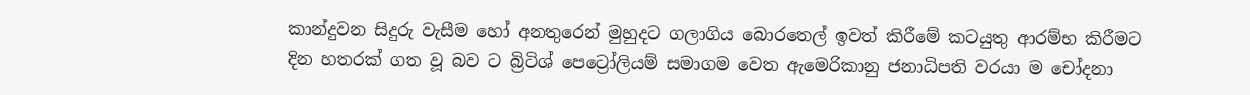කාන්දුවන සිදුරු වැසීම හෝ අනතුරෙන් මුහුදට ගලාගිය බොරතෙල් ඉවත් කිරීමේ කටයුතු ආරම්භ කිරීමට දින හතරක් ගත වූ බව ට බ්‍රිටිශ් පෙට්‍රෝලියම් සමාගම වෙත ඇමෙරිකානු ජනාධිපති වරයා ම චෝදනා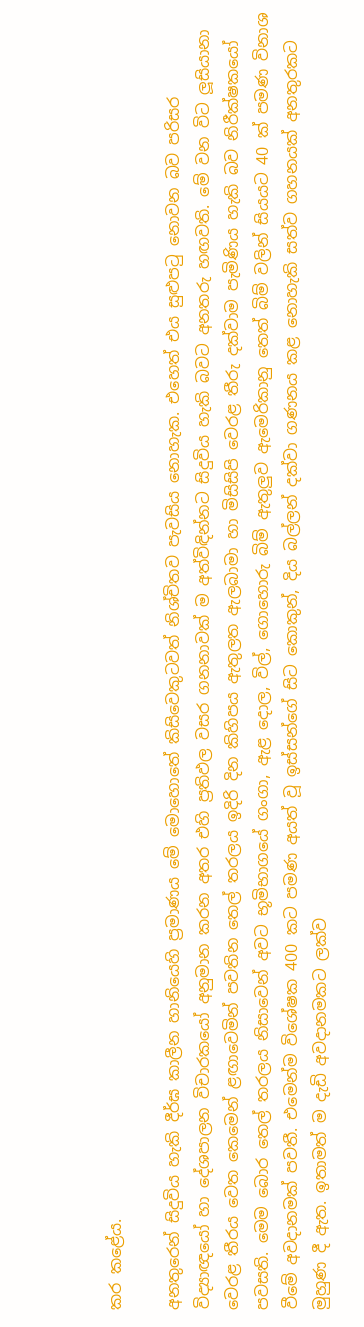කර කළේය.

අනතුරෙන් සිදුවිය හැකි දීර්ඝ කාලීන හානියෙහි ප්‍රමාණය මේ මොහොතේ කිසිවෙකුටවත් නිශ්චිතව පැවසිය නොහැක. එහෙත් එය සුළුපටු නොවන බව පරිසර විද්‍යාඥයෝ හා දේශපාලන විචාරකයෝ අනුමාන කරන අතර එහි ප්‍රතිඵල වසර ගනනාවක් ම අත්විඳින්නට සිදුවිය හැකි බවට අනතරු හඟවති. මේ වන විට ලූසියානා වෙරළ තීරය වෙත කෙමෙන් ළඟාවෙමින් පවතින තෙල් තරලය ඉදිරි දින කිහිපය ඇතුලත ඇලබාමා හා මිසිසිපි වෙරළ තීරු දක්වාම පැමිණිය හැකි බව නිරීක්ෂකයෝ පවසති. මෙම‍ බොර තෙල් තරලය නිසාවෙන් අවට භූමිභාගයේ ගංගා, ඇළ දොල, විල්, ගොහොරු බිම් ඇතුලුව ඇමෙරිකානු තෙත් බිම් වලින් සියයට 40 ක් පමණ විනාශ වීමේ අවදානමක් පවතී. එමෙන්ම විශේෂක 400 කට පමණ අයත් වූ ඉස්සන්ගේ සිට කොකුන්, දිය බල්ලන් දක්වා ගණනය කළ නොහැකි සත්ව ගහනයක් අනතුරකට මුහුණ දී ඇත. ඉතාමත් ම දැඩි අවදානමකට ලක්ව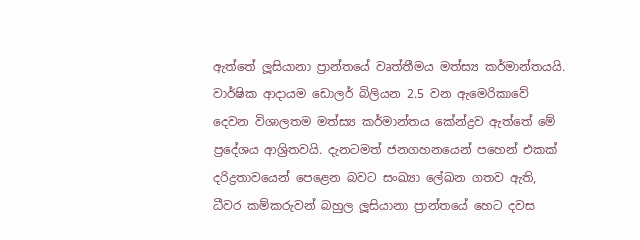ඇත්තේ ලූසියානා ප්‍රාන්තයේ වෘත්තීමය මත්ස්‍ය කර්මාන්තයයි. වාර්ෂික ආදායම ඩොලර් බිලියන 2.5 වන ඇමෙරිකාවේ දෙවන විශාලතම මත්ස්‍ය කර්මාන්තය කේන්ද්‍රව ඇත්තේ මේ ප්‍රදේශය ආශ්‍රිතවයි. දැනටමත් ජනගහනයෙන් පහෙන් එකක් දරිද්‍රතාවයෙන් පෙළෙන බවට සංඛ්‍යා ලේඛන ගතව ඇති, ධීවර කම්කරුවන් බහුල ලූසියානා ප්‍රාන්තයේ හෙට දවස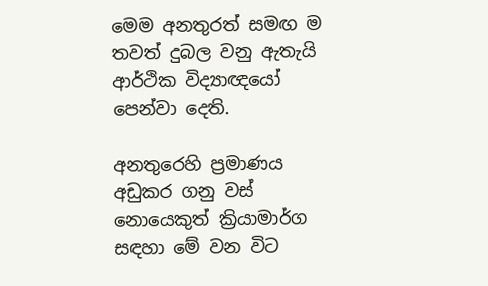මෙම අනතුරත් සමඟ ම තවත් දුබල වනු ඇතැයි ආර්ථික විද්‍යාඥයෝ පෙන්වා දෙති.

අනතුරෙහි ප්‍රමාණය අඩුකර ගනු වස් නොයෙකුත් ක්‍රියාමාර්ග සඳහා මේ වන විට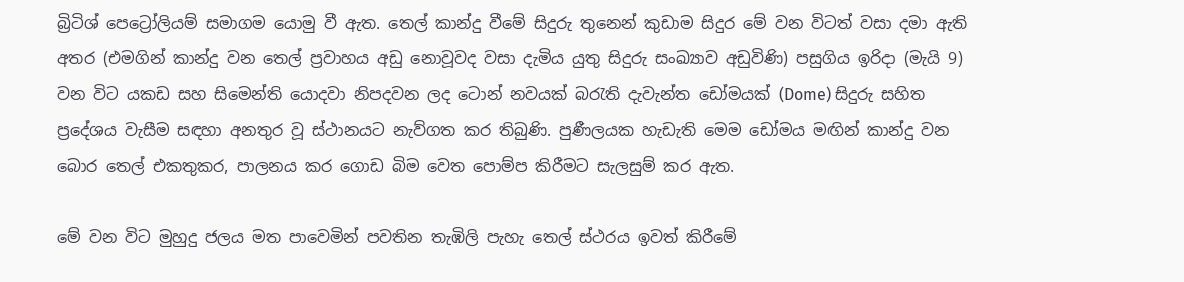බ්‍රිටිශ් පෙට්‍රෝලියම් සමාගම යොමු වී ඇත. තෙල් කාන්දු වීමේ සිදුරු තුනෙන් කුඩාම සිදුර මේ වන විටත් වසා දමා ඇති අතර (එමගින් කාන්දු වන තෙල් ප්‍රවාහය අඩු නොවූවද වසා දැමිය යුතු සිදුරු සංඛ්‍යාව අඩුවිණි) පසුගිය ඉරිදා (මැයි 9) වන විට යකඩ සහ සිමෙන්ති යොදවා නිපදවන ලද ටොන් නවයක් බරැති ‍දැවැන්ත ඩෝමයක් (Dome) සිදුරු සහිත ප්‍රදේශය වැසීම සඳහා අනතුර වූ ස්ථානයට නැව්ගත කර තිබුණි. පුණීලයක හැඩැති මෙම ඩෝමය මඟින් කාන්දු වන බොර තෙල් එකතුකර, පාලනය කර ගොඩ බිම වෙත පොම්ප කිරීමට සැලසුම් කර ඇත.

මේ වන විට මුහුදු ජලය මත පාවෙමින් පවතින තැඹිලි පැහැ තෙල් ස්ථරය ඉවත් කිරීමේ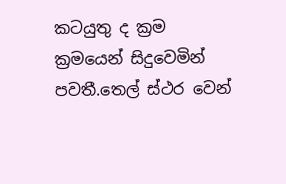කටයුතු ද ක්‍රම ක්‍රමයෙන් සිදුවෙමින් පවතී.තෙල් ස්ථර වෙන්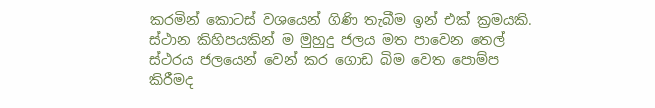කරමින් කොටස් වශයෙන් ගිණි තැබීම ඉන් එක් ක්‍රමයකි. ස්ථාන කිහිපයකින් ම මුහුදු ජලය මත පාවෙන තෙල් ස්ථරය ජලයෙන් වෙන් කර ගොඩ බිම වෙත පොම්ප කිරීමද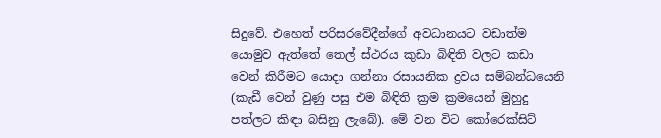සිදුවේ. එහෙත් පරිසරවේදීන්ගේ අවධානයට වඩාත්ම යොමුව ඇත්තේ තෙල් ස්ථරය කුඩා බිඳිති වලට කඩා වෙන් කිරීමට යොදා ගන්නා රසායනික ද්‍රවය සම්බන්ධයෙනි (කැඩී වෙන් වුණු පසු එම බිඳිති ක්‍රම ක්‍රමයෙන් මුහුදු පත්ලට කිඳා බසිනු ලැබේ). මේ වන විට කෝරෙක්සිට්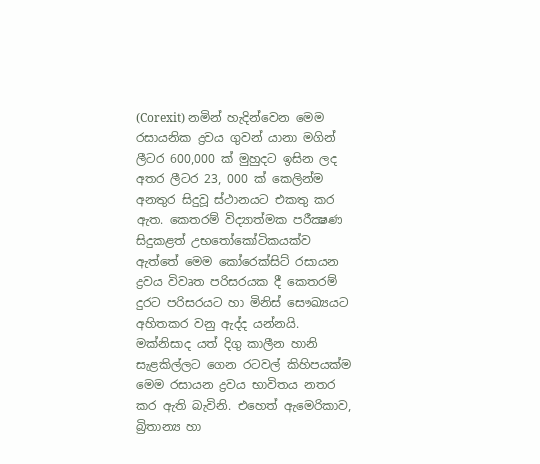(Corexit) නමින් හැදින්වෙන මෙම රසායනික ද්‍රවය ගුවන් යානා මගින් ලීටර 600,000 ක් මුහුදට ඉසින ලද අතර ලීටර 23, 000 ක් කෙලින්ම අනතුර සිදුවූ ස්ථානයට එකතු කර ඇත. කෙතරම් විද්‍යාත්මක පරීක්‍ෂණ සිදුකළත් උභතෝකෝටිකයක්ව ඇත්තේ මෙම කෝරෙක්සිට් රසායන ද්‍රවය විවෘත පරිසරයක දී කෙතරම් දුරට පරිසරයට හා මිනිස් සෞඛ්‍යයට අහිතකර වනු ඇද්ද යන්නයි. මක්නිසාද යත් දිගු කාලීන හානි සැළකිල්ලට ගෙන රටවල් කිහිපයක්ම මෙම රසායන ද්‍රවය භාවිතය නතර කර ඇති බැවිනි. එහෙත් ඇමෙරිකාව, බ්‍රිතාන්‍ය හා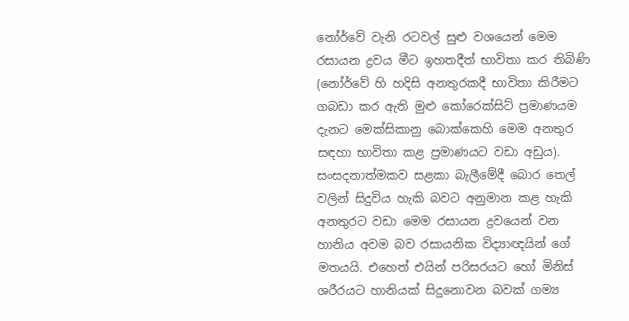නෝර්වේ වැනි රටවල් සුළු වශයෙන් මෙම රසායන ද්‍රවය මීට ඉහතදීත් භාවිතා කර තිබිණි (නෝර්වේ හි හදිසි අනතුරකදී භාවිතා කිරීමට ගබඩා කර ඇති මුළු කෝරෙක්සිට් ප්‍රමාණයම දැනට මෙක්සිකානු බොක්කෙහි මෙම අනතුර සඳහා භාවිතා කළ ප්‍රමාණයට වඩා අඩුය). සංසදනාත්මකව සළකා බැලීමේදී බොර තෙල් වලින් සිදුවිය හැකි බවට අනුමාන කළ හැකි අනතුරට වඩා මෙම රසායන ද්‍රවයෙන් වන හානිය අවම බව රසායනික විද්‍යාඥයින් ගේ මතයයි. එහෙත් එයින් පරිසරයට හෝ මිනිස් ශරීරයට හානියක් සිදුනොවන බවක් ගම්‍ය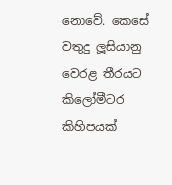නොවේ. කෙසේ වතුදු ‍ලූසියානු වෙරළ තීරයට කිලෝමීටර කිහිපයක්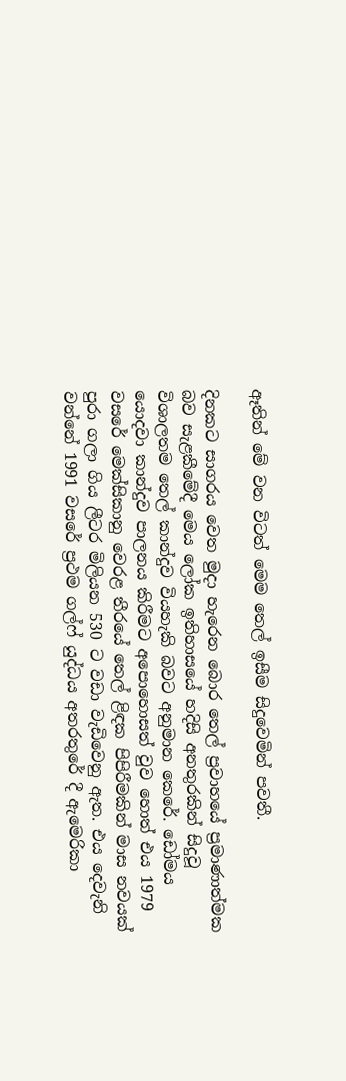ඈතින් මේ වන විටත් මෙම තෙල් ඉසීම සිදුවෙමින් පවතී.

දිනකට සාගරය වෙත මුදා හැරෙන බොර තෙල් ප්‍රවාහයේ ප්‍රමාණාත්මක බව සැළකීමේදී මෙය ලෝක ඉතිහාසයේ හදිසි අනතුරකින් සිදුවූ විශාලතම තෙල් කාන්දුව වියහැකි බවට අනුමාන කෙරේ. ඩෝමය යොදවා කාන්දුව පාලනය කිරීමට අපොහොසත් වුව හොත් එය 1979 වසරේ මෙක්සිකානු වෙරළ තීරයේ තෙල් ළිඳක පිපිරීමකින් මාස නවයක් පුරා ගලා ගිය ලීටර මිලියන 530 ට වඩා වැඩිවෙනු ඇත. එය දෙවැනි වන්නේ 1991 වසරේ ප්‍රථම ගල්ෆ් යුද්ධය අතරතුරේ දී ඇමෙරිකා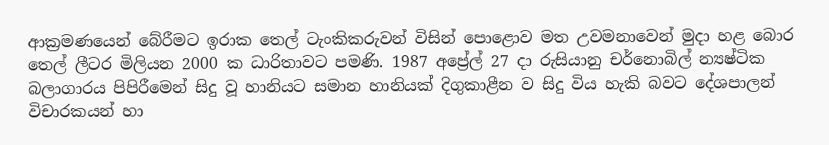ආක්‍රමණයෙන් බේරීමට ඉරාක තෙල් ටැංකිකරුවන් විසින් පොළොව මත උවමනාවෙන් මුදා හළ බොර තෙල් ලීටර මිලියන 2000 ක ධාරිතාවට පමණි. 1987 අප්‍රේල් 27 දා රුසියානු චර්නොබිල් න්‍යෂ්ටික බලාගාරය පිපිරීමෙන් සිදු වූ හානියට සමාන හානියක් දිගුකාළීන ව සිදු විය හැකි බවට දේශපාලන් විචාරකයන් හා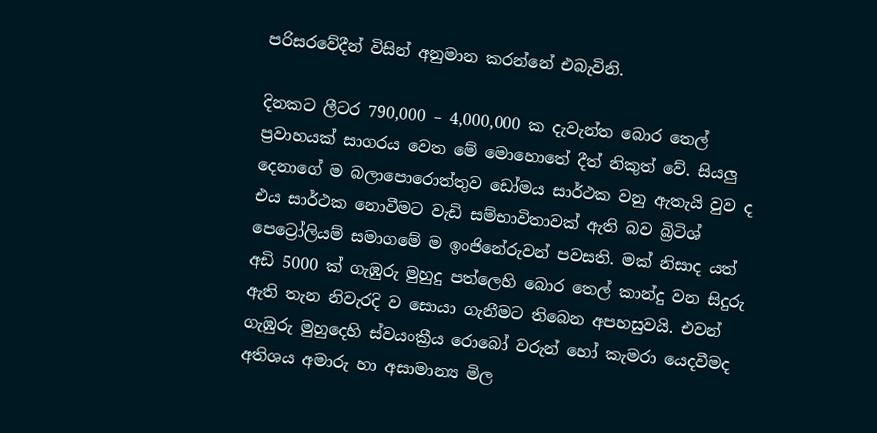පරිසරවේදීන් විසින් අනුමාන කරන්නේ එබැවිනි.

දිනකට ලීටර 790,000 – 4,000,000 ක දැවැන්ත බොර තෙල් ප්‍රවාහයක් සාගරය වෙත මේ මොහොතේ දීත් නිකුත් වේ. සියලු දෙනාගේ ම බලාපොරොත්තුව ඩෝමය සාර්ථක වනු ඇතැයි වුව ද එය සාර්ථක නොවීමට වැඩි සම්භාවිතාවක් ඇති බව බ්‍රිටිශ් පෙට්‍රෝලියම් සමාග‍මේ ම ඉංජිනේරුවන් පවසති. මක් නිසාද යත් අඩි 5000 ක් ගැඹුරු මුහුදු පත්ලෙහි බොර තෙල් කාන්දු වන සිදුරු ඇති තැන නිවැරදි ව සොයා ගැනීමට තිබෙන අපහසුවයි. එවන් ගැඹුරු මුහුදෙහි ස්වයංක්‍රීය රොබෝ වරුන් හෝ කැමරා යෙදවීමද අතිශය අමාරු හා අසාමාන්‍ය මිල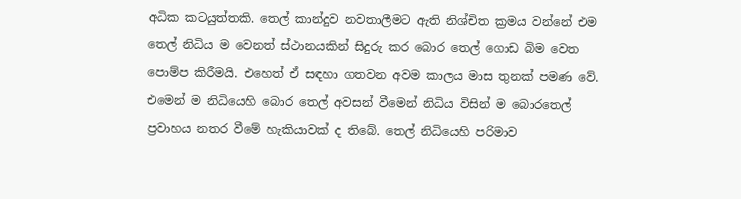අධික කටයුත්තකි. තෙල් කාන්දුව නවතාලීමට ඇති නිශ්චිත ක්‍රමය වන්නේ එම තෙල් නිධිය ම වෙනත් ස්ථානයකින් සිදුරු කර බොර තෙල් ගොඩ බිම වෙත පොම්ප කිරීමයි. එහෙත් ඒ සඳහා ගතවන අවම කාලය මාස තුනක් පමණ වේ. එමෙන් ම නිධියෙහි බොර තෙල් අවසන් වීමෙන් නිධිය විසින් ම බොරතෙල් ප්‍රවාහය නතර වීමේ හැකියාවක් ද තිබේ. තෙල් නිධියෙහි පරිමාව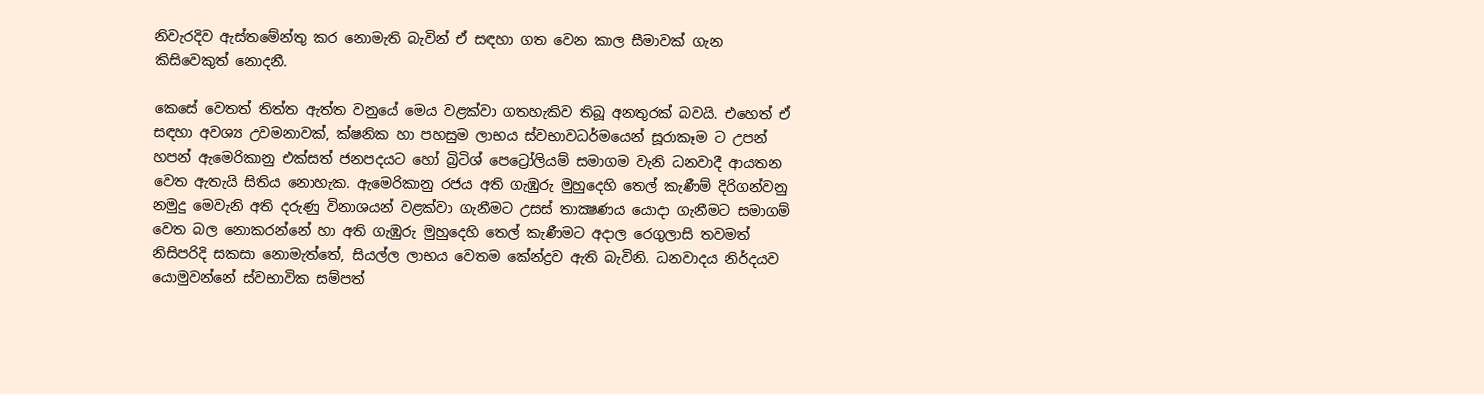නිවැරදිව ඇස්තමේන්තු කර නොමැති බැවින් ඒ සඳහා ගත වෙන කාල සීමාවක් ගැන කිසිවෙකුත් නොදනී.

කෙසේ වෙතත් තිත්ත ඇත්ත වනුයේ මෙය වළක්වා ගතහැකිව තිබූ අනතුරක් බවයි. එහෙත් ඒ සඳහා අවශ්‍ය උවමනාවක්, ක්ෂනික හා පහසුම ලාභය ස්වභාවධර්මයෙන් සූරාකෑම ට උපන් හපන් ඇමෙරිකානු එක්සත් ජනපදයට හෝ බ්‍රිටිශ් පෙට්‍රෝලියම් සමාග‍ම වැනි ධනවාදී ආයතන වෙත ඇතැයි සිතිය නොහැක. ඇමෙරිකානු රජය අති ගැඹුරු මුහුදෙහි තෙල් කැණීම් දිරිගන්වනු නමුදු ‍මෙවැනි අති දරුණු විනාශයන් වළක්වා ගැනීමට උසස් තාක්‍ෂණය යොදා ගැනීමට සමාගම් වෙත බල නොකරන්නේ හා අති ගැඹුරු මුහුදෙහි තෙල් කැණීමට අදාල රෙගුලාසි තවමත් නිසිපරිදි සකසා නොමැත්තේ, සියල්ල ලාභය වෙතම කේන්ද්‍රව ඇති බැවිනි. ධනවාදය නිර්දයව යොමුවන්නේ ස්වභාවික සම්පත්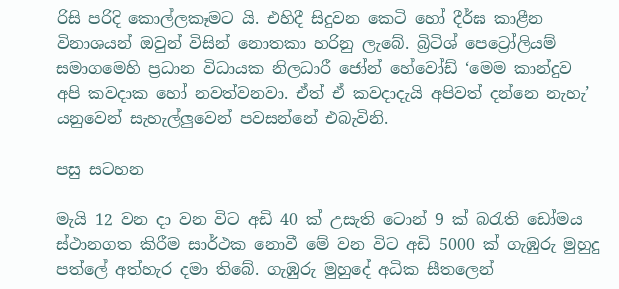රිසි පරිදි කොල්ලකෑමට යි. එහිදී සිදුවන කෙටි හෝ දීර්ඝ කාළීන විනාශයන් ඔවුන් විසින් නොතකා හරිනු ලැබේ. බ්‍රිටිශ් පෙට්‍රෝලියම් සමාග‍මෙහි ප්‍රධාන විධායක නිලධාරී ජෝන් හේවෝඩ් ‘මෙම කාන්දුව අපි කවදාක හෝ නවත්වනවා. ඒත් ඒ කවදාදැයි අපිවත් දන්නෙ නැහැ’ යනුවෙන් සැහැල්ලුවෙන් පවසන්නේ එබැවිනි.

පසු සටහන

මැයි 12 වන දා වන විට අඩි 40 ක් උසැති ටොන් 9 ක් බරැති ඩෝමය ස්ථානගත කිරීම සාර්ථක නොවී මේ වන විට අඩි 5000 ක් ගැඹුරු මුහුදු පත්ලේ අත්හැර දමා තිබේ. ගැඹුරු මුහුදේ අධික සීතලෙන්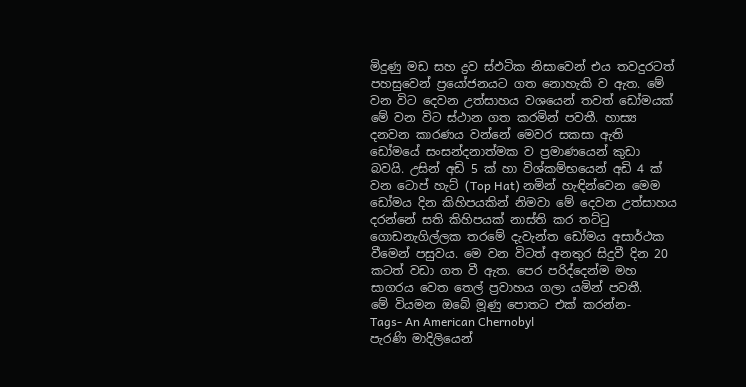මිදුණු මඩ සහ ද්‍රව ස්ඵටික නිසාවෙන් එය තවදුරටත් පහසුවෙන් ප්‍රයෝජනයට ගත නොහැකි ව ඇත. මේ වන විට දෙවන උත්සාහය වශයෙන් තවත් ඩෝමයක් මේ වන විට ස්ථාන ගත කරමින් පවතී. හාස්‍ය දනවන කාරණය වන්නේ මෙවර සකසා ඇති ඩෝමයේ සංසන්දනාත්මක ව ප්‍රමාණයෙන් කුඩා බවයි. උසින් අඩි 5 ක් හා විශ්කම්භයෙන් අඩි 4 ක් වන ටොප් හැට් (Top Hat) නමින් හැඳින්වෙන මෙම ඩෝමය දින කිහිපයකින් නිමවා මේ දෙවන උත්සාහය දරන්නේ සති කිහිපයක් නාස්ති කර තට්ටු ගොඩනැගිල්ලක තරමේ දැවැන්ත ඩෝමය අසාර්ථක වී‍මෙන් පසුව‍ය. මෙ වන විටත් අනතුර සිදුවී දින 20 කටත් වඩා ගත වී ඇත. පෙර පරිද්දෙන්ම මහ සාගරය වෙත තෙල් ප්‍රවාහය ගලා යමින් පවතී.
මේ වියමන ඔබේ මූණු පොතට එක් කරන්න-
Tags- An American Chernobyl
පැරණි මාදිලියෙන්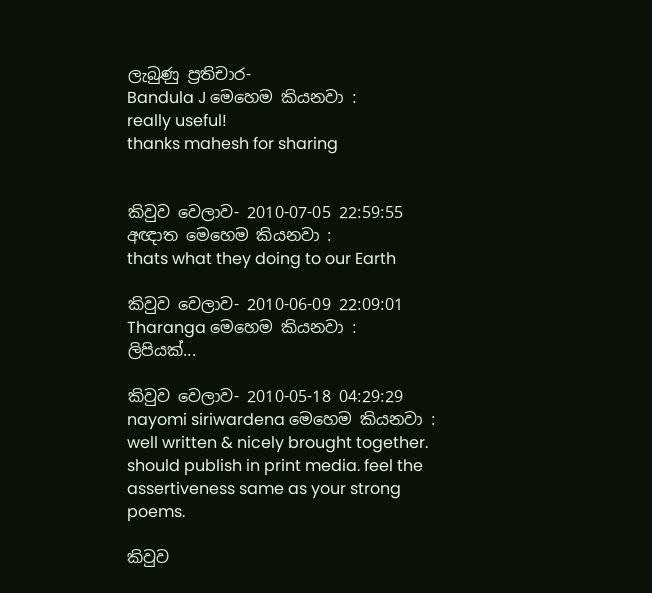ලැබුණු ප්‍රතිචාර-
Bandula J මෙහෙම කියනවා :
really useful!
thanks mahesh for sharing


කිවුව වෙලාව- 2010-07-05 22:59:55
අඥාත මෙහෙම කියනවා :
thats what they doing to our Earth

කිවුව වෙලාව- 2010-06-09 22:09:01
Tharanga මෙහෙම කියනවා :
ලිපියක්...

කිවුව වෙලාව- 2010-05-18 04:29:29
nayomi siriwardena මෙහෙම කියනවා :
well written & nicely brought together. should publish in print media. feel the assertiveness same as your strong poems.

කිවුව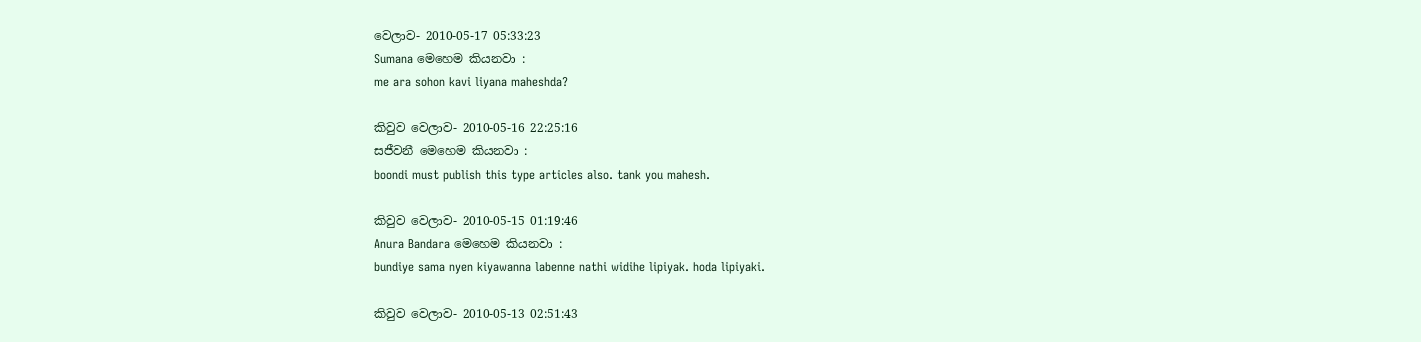වෙලාව- 2010-05-17 05:33:23
Sumana මෙහෙම කියනවා :
me ara sohon kavi liyana maheshda?

කිවුව වෙලාව- 2010-05-16 22:25:16
සජීවනී මෙහෙම කියනවා :
boondi must publish this type articles also. tank you mahesh.

කිවුව වෙලාව- 2010-05-15 01:19:46
Anura Bandara මෙහෙම කියනවා :
bundiye sama nyen kiyawanna labenne nathi widihe lipiyak. hoda lipiyaki.

කිවුව වෙලාව- 2010-05-13 02:51:43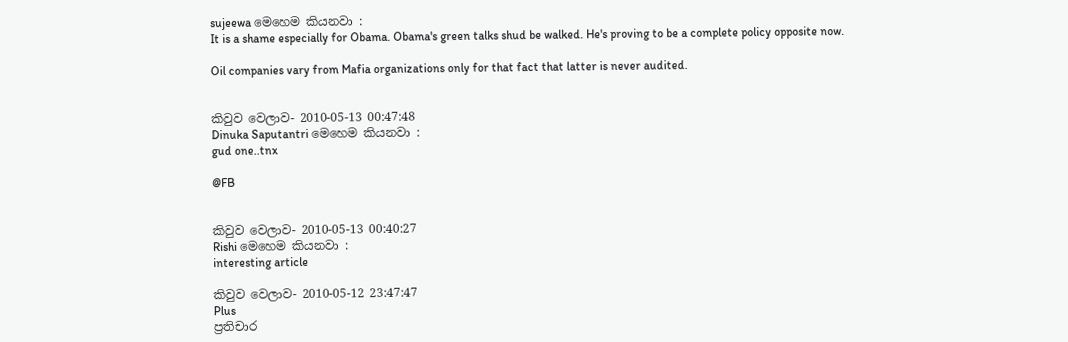sujeewa මෙහෙම කියනවා :
It is a shame especially for Obama. Obama's green talks shud be walked. He's proving to be a complete policy opposite now.

Oil companies vary from Mafia organizations only for that fact that latter is never audited.


කිවුව වෙලාව- 2010-05-13 00:47:48
Dinuka Saputantri මෙහෙම කියනවා :
gud one..tnx

@FB


කිවුව වෙලාව- 2010-05-13 00:40:27
Rishi මෙහෙම කියනවා :
interesting article

කිවුව වෙලාව- 2010-05-12 23:47:47
Plus
ප්‍රතිචාර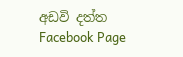අඩවි දත්ත
Facebook Page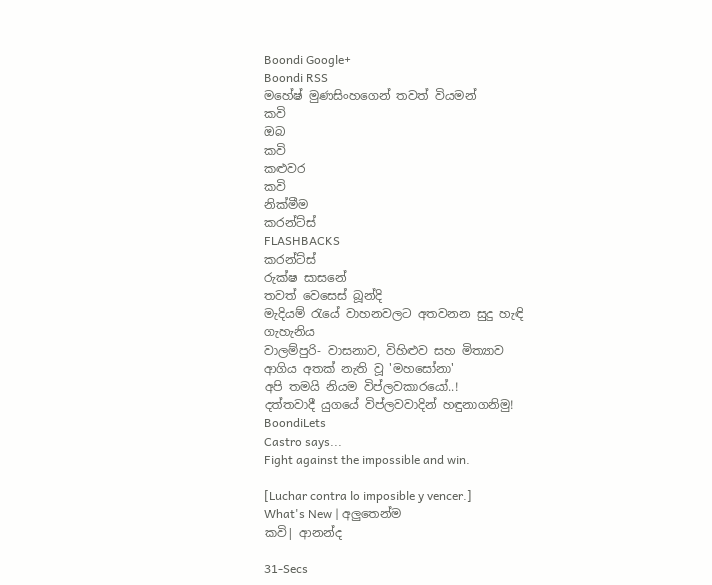Boondi Google+
Boondi RSS
මහේෂ් මුණසිංහගෙන් තවත් වියමන්
කවි
ඔබ
කවි
කළුවර
කවි
නික්මීම
කරන්ට්ස්
FLASHBACKS
කරන්ට්ස්
රුක්ෂ සාසනේ
තවත් වෙසෙස් බූන්දි
මැදියම් රැයේ වාහනවලට අතවනන සුදු හැඳි ගැහැනිය
වාලම්පුරි- වාසනාව, විහිළුව සහ මිත්‍යාව
ආගිය අතක් නැති වූ 'මහසෝනා'
අපි තමයි නියම විප්ලවකාරයෝ..!
දත්තවාදී යුගයේ විප්ලවවාදින් හඳුනාගනිමු!
BoondiLets
Castro says...
Fight against the impossible and win.

[Luchar contra lo imposible y vencer.]
What's New | අලුතෙන්ම
කවි| ආනන්ද

31-Secs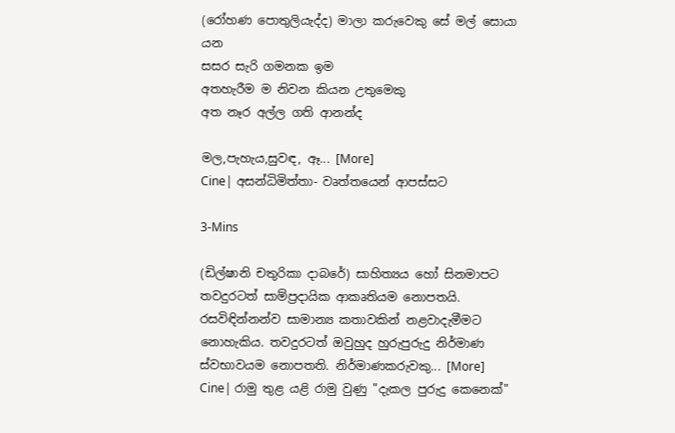(රෝහණ පොතුලියැද්ද) මාලා කරුවෙකු සේ මල් සොයා යන
සසර සැරි ගමනක ඉම
අතහැරීම ම නිවන කියන උතුමෙකු
අත නෑර අල්ල ගති ආනන්ද

මල,පැහැය,සුවඳ, ඈ... [More]
Cine| අසන්ධිමිත්තා- වෘත්තයෙන් ආපස්සට

3-Mins

(ඩිල්ෂානි චතුරිකා දාබරේ) සාහිත්‍යය හෝ සිනමාපට තවදුරටත් සාම්ප්‍රදායික ආකෘතියම නොපතයි. රසවිඳින්නන්ව සාමාන්‍ය කතාවකින් නළවාදැමීමට නොහැකිය. තවදුරටත් ඔවුහුද හුරුපුරුදු නිර්මාණ ස්වභාවයම නොපතති. නිර්මාණකරුවකු... [More]
Cine| රාමු තුළ යළි රාමු වුණු "දැකල පුරුදු කෙනෙක්"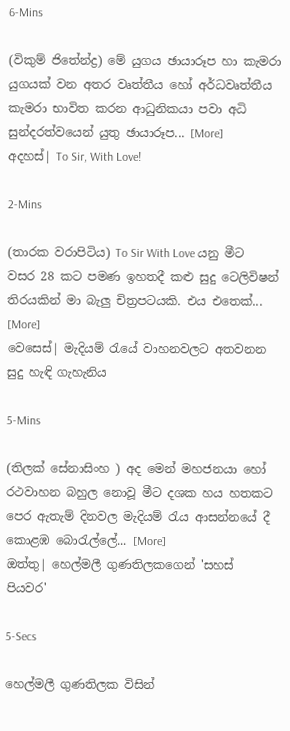6-Mins

(විකුම් ජිතේන්ද්‍ර) මේ යුගය ඡායාරූප හා කැමරා යුගයක් වන අතර වෘත්තීය හෝ අර්ධවෘත්තීය කැමරා භාවිත කරන ආධුනිකයා පවා අධි සුන්දරත්වයෙන් යුතු ඡායාරූප... [More]
අදහස්| To Sir, With Love!

2-Mins

(තාරක වරාපිටිය) To Sir With Love යනු මීට වසර 28 කට පමණ ඉහතදී කළු සුදු ටෙලිවිෂන් තිරයකින් මා බැලු චිත්‍රපටයකි. එය එතෙක්... [More]
වෙසෙස්| මැදියම් රැයේ වාහනවලට අතවනන සුදු හැඳි ගැහැනිය

5-Mins

(තිලක් සේනාසිංහ ) අද මෙන් මහජනයා හෝ රථවාහන බහුල නොවූ මීට දශක හය හතකට පෙර ඇතැම් දිනවල මැදියම් රැය ආසන්නයේ දී කොළඹ බොරැල්ලේ... [More]
ඔත්තු| හෙල්මලී ගුණතිලකගෙන් 'සහස් පියවර'

5-Secs

හෙල්මලී ගුණතිලක විසින්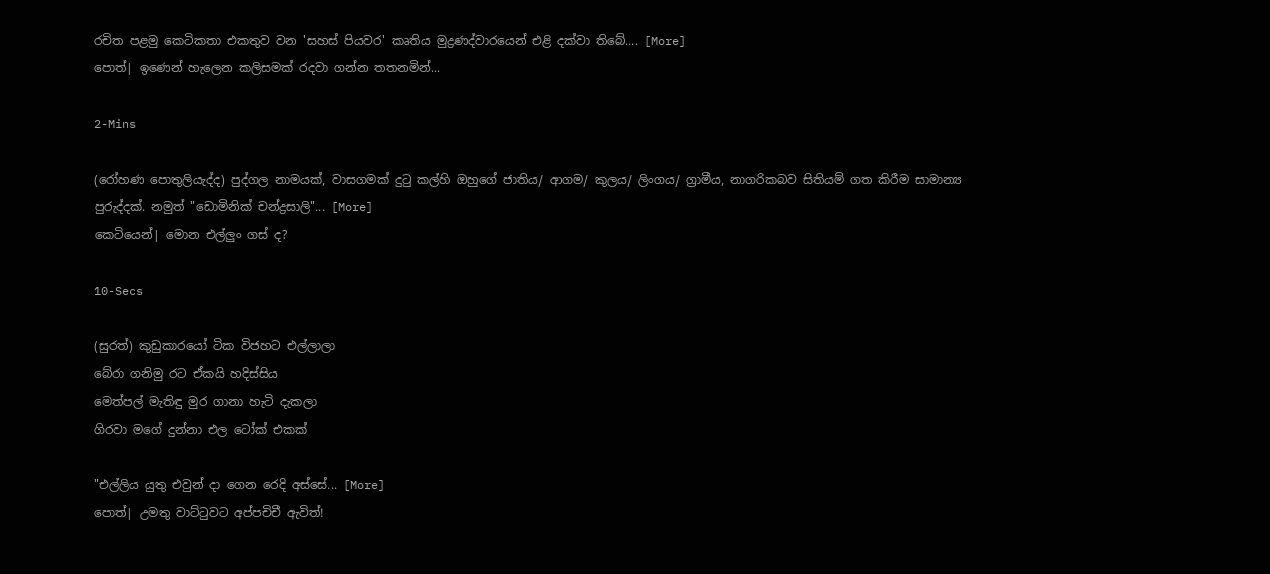රචිත පළමු කෙටිකතා එකතුව වන 'සහස් පියවර' කෘතිය මුද්‍රණද්වාරයෙන් එළි දක්වා තිබේ.... [More]
පොත්| ඉණෙන් හැලෙන කලිසමක් රදවා ගන්න තතනමින්...

2-Mins

(රෝහණ පොතුලියැද්ද) පුද්ගල නාමයක්, වාසගමක් දුටු කල්හි ඔහුගේ ජාතිය/ ආගම/ කුලය/ ලිංගය/ ග්‍රාමීය, නාගරිකබව සිතියම් ගත කිරීම සාමාන්‍ය පුරුද්දක්. නමුත් "ඩොමිනික් චන්ද්‍රසාලි"... [More]
කෙටියෙන්| මොන එල්ලුං ගස් ද?

10-Secs

(සුරත්) කුඩුකාරයෝ ටික විජහට එල්ලාලා
බේරා ගනිමු රට ඒකයි හදිස්සිය
මෙත්පල් මැතිඳු මුර ගානා හැටි දැකලා
ගිරවා මගේ දුන්නා එල ටෝක් එකක්

"එල්ලිය යුතු එවුන් දා ගෙන රෙදි අස්සේ... [More]
පොත්| උමතු වාට්ටුවට අප්පචිචී ඇවිත්!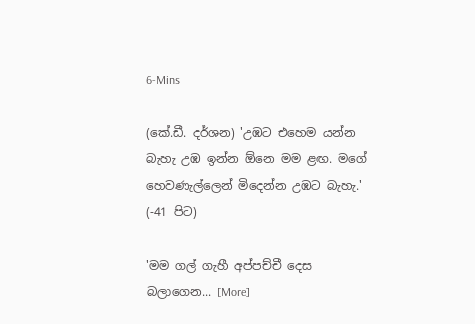6-Mins

(කේ.ඩී. දර්ශන) 'උඹට එහෙම යන්න බැහැ උඹ ඉන්න ඕනෙ මම ළඟ. මගේ හෙවණැල්ලෙන් මිදෙන්න උඹට බැහැ.'
(-41 පිට)

'මම ගල් ගැහී අප්පච්චී දෙස බලාගෙන... [More]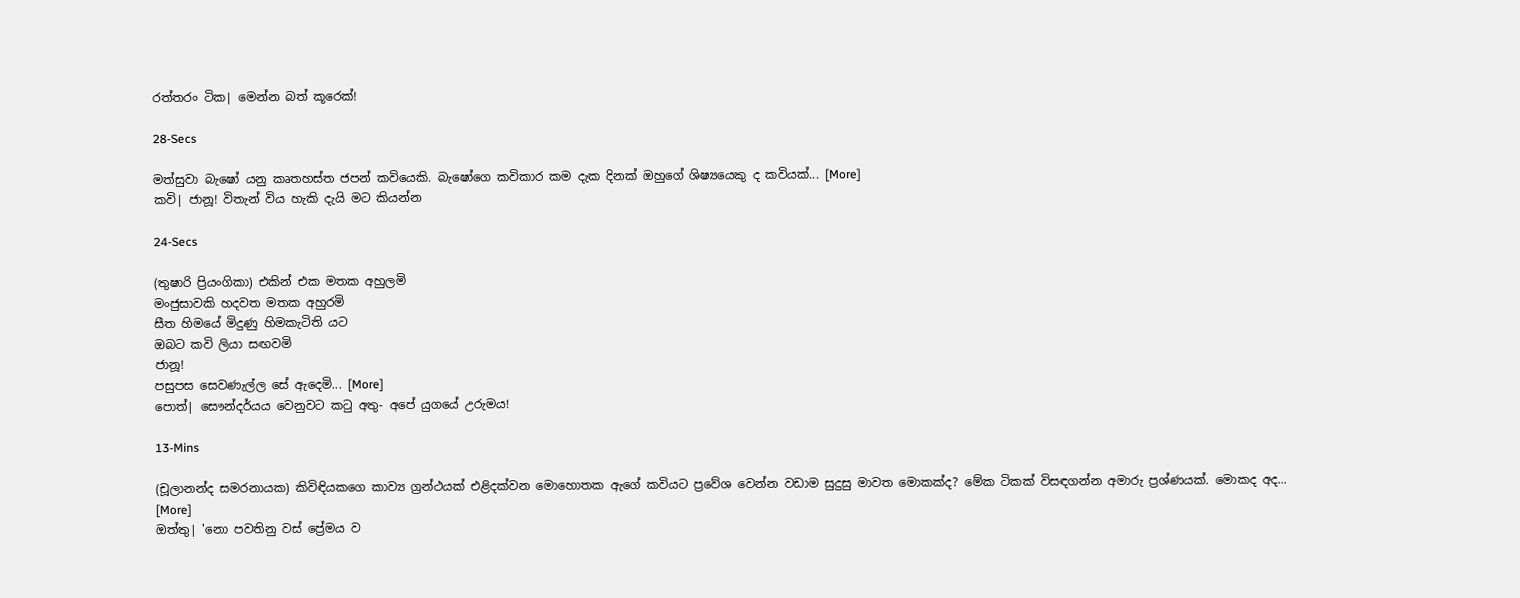රත්තරං ටික| මෙන්න බත් කූරෙක්!

28-Secs

මත්සුවා බැෂෝ යනු කෘතහස්ත ජපන් කවියෙකි. බැෂෝගෙ කවිකාර කම දැක දිනක් ඔහුගේ ශිෂ්‍යයෙකු ද කවියක්... [More]
කවි| ජානූ! විතැන් විය හැකි දැයි මට කියන්න

24-Secs

(තුෂාරි ප්‍රියංගිකා) එකින් එක මතක අහුලමි
මංජුසාවකි හදවත මතක අහුරමි
සීත හිමයේ මිදුණු හිමකැටිති යට
ඔබට කවි ලියා සඟවමි
ජානූ!
පසුපස සෙවණැල්ල සේ ඇදෙමි... [More]
පොත්| සෞන්දර්යය වෙනුවට කටු අතු- අපේ යුගයේ උරුමය!

13-Mins

(චූලානන්ද සමරනායක) කිවිඳියකගෙ කාව්‍ය ග්‍රන්ථයක් එළිදක්වන මොහොතක ඇගේ කවියට ප්‍රවේශ වෙන්න වඩාම සුදුසු මාවත මොකක්ද? මේක ටිකක් විසඳගන්න අමාරු ප්‍රශ්ණයක්. මොකද අද... [More]
ඔත්තු| 'නො පවතිනු වස් ප්‍රේමය ව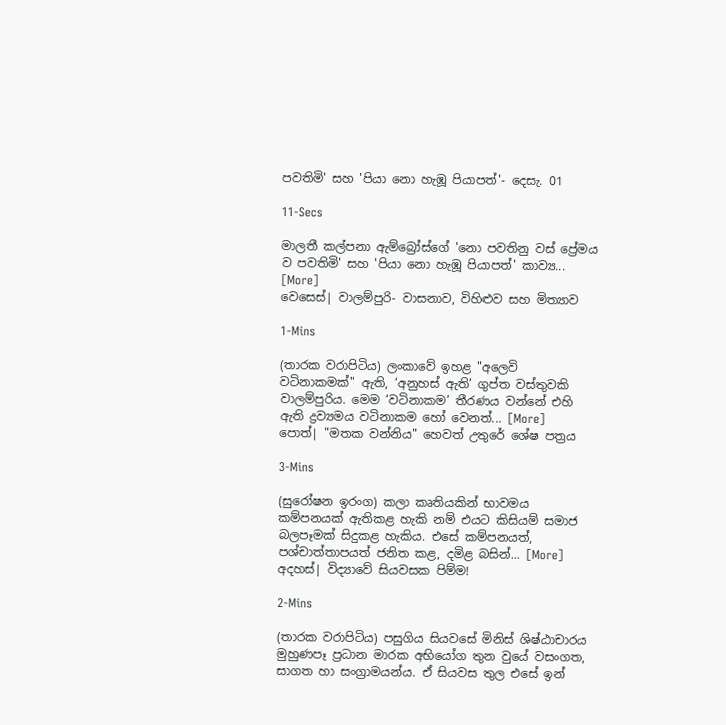පවතිමි' සහ 'පියා නො හැඹූ පියාපත්'- දෙසැ. 01

11-Secs

මාලතී කල්පනා ඇම්බ්‍රෝස්ගේ 'නො පවතිනු වස් ප්‍රේමය ව පවතිමි' සහ 'පියා නො හැඹූ පියාපත්' කාව්‍ය... [More]
වෙසෙස්| වාලම්පුරි- වාසනාව, විහිළුව සහ මිත්‍යාව

1-Mins

(තාරක වරාපිටිය) ලංකාවේ ඉහළ "අලෙවි වටිනාකමක්" ඇති, ‘අනුහස් ඇති’ ගුප්ත වස්තුවකි වාලම්පුරිය. මෙම ‘වටිනාකම’ තීරණය වන්නේ එහි ඇති ද්‍රව්‍යමය වටිනාකම හෝ වෙනත්... [More]
පොත්| "මතක වන්නිය" හෙවත් උතුරේ ශේෂ පත්‍රය

3-Mins

(සුරෝෂන ඉරංග) කලා කෘතියකින් භාවමය කම්පනයක් ඇතිකළ හැකි නම් එයට කිසියම් සමාජ බලපෑමක් සිදුකළ හැකිය. එසේ කම්පනයත්, පශ්චාත්තාපයත් ජනිත කළ, දමිළ බසින්... [More]
අදහස්| විද්‍යාවේ සියවසක පිම්ම!

2-Mins

(තාරක වරාපිටිය) පසුගිය සියවසේ මිනිස් ශිෂ්ඨාචාරය මුහුණපෑ ප්‍රධාන මාරක අභියෝග තුන වුයේ වසංගත, සාගත හා සංග්‍රාමයන්ය. ඒ සියවස තුල එසේ ඉන්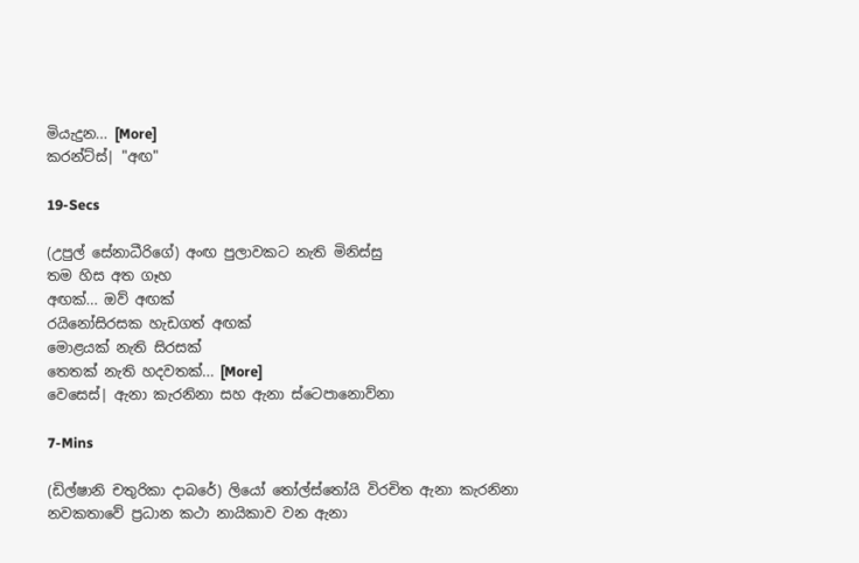මියැදුන... [More]
කරන්ට්ස්| "අඟ"

19-Secs

(උපුල් සේනාධීරිගේ) අංඟ පුලාවකට නැති මිනිස්සු
තම හිස අත ගෑහ
අඟක්... ඔව් අඟක්
රයිනෝසිරසක හැඩගත් අඟක්
මොළයක් නැති සිරසක්
තෙතක් නැති හදවතක්... [More]
වෙසෙස්| ඇනා කැරනිනා සහ ඇනා ස්ටෙපානොව්නා

7-Mins

(ඩිල්ෂානි චතුරිකා දාබරේ) ලියෝ තෝල්ස්තෝයි විරචිත ඇනා කැරනිනා නවකතාවේ ප්‍රධාන කථා නායිකාව වන ඇනා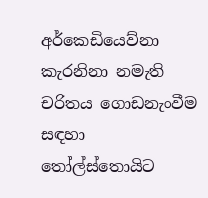අර්කෙඩියෙව්නා කැරනිනා නමැති චරිතය ගොඩනැංවීම සඳහා තෝල්ස්තොයිට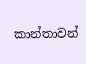කාන්තාවන්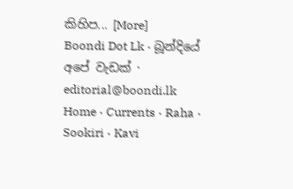කිහිප... [More]
Boondi Dot Lk · බූන්දියේ අපේ වැඩක් · editorial@boondi.lk
Home · Currents · Raha · Sookiri · Kavi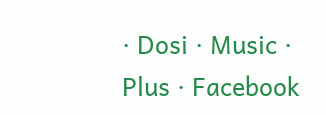· Dosi · Music · Plus · Facebook